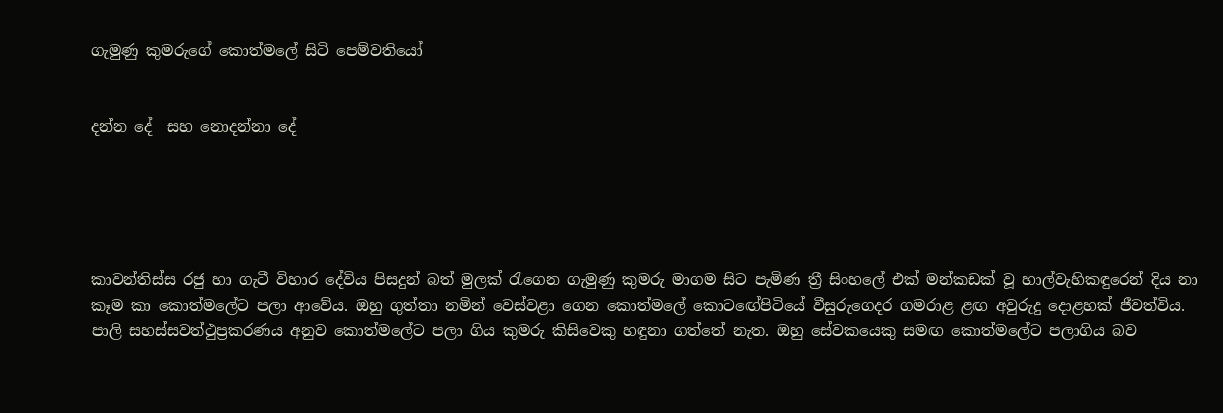ගැමුණු කුමරුගේ කොත්මලේ සිටි පෙම්වතියෝ


දන්න දේ  සහ නොදන්නා දේ





කාවන්තිස්ස රජු හා ගැටී විහාර දේවිය පිසදුන් බත් මුලක් රැගෙන ගැමුණු කුමරු මාගම සිට පැමිණ ත්‍රී සිංහලේ එක් මන්කඩක් වූ හාල්වැහිකඳුරෙන් දිය නා කෑම කා කොත්මලේට පලා ආවේය. ඔහු ගුත්තා නමින් වෙස්වළා ගෙන කොත්මලේ කොටඟේපිටියේ වීසුරුගෙදර ගමරාළ ළඟ අවුරුදු දොළහක් ජීවත්විය.
පාලි සහස්සවත්ථුප්‍රකරණය අනුව කොත්මලේට පලා ගිය කුමරු කිසිවෙකු හඳුනා ගත්තේ නැත. ඔහු සේවකයෙකු සමඟ කොත්මලේට පලාගිය බව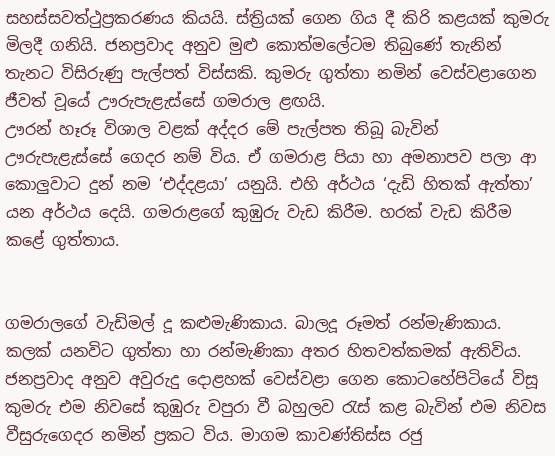සහස්සවත්ථුප්‍රකරණය කියයි. ස්ත්‍රියක් ගෙන ගිය දී කිරි කළයක් කුමරු මිලදී ගනියි. ජනප්‍රවාද අනුව මුළු කොත්මලේටම තිබුණේ තැනින් තැනට විසිරුණු පැල්පත් විස්සකි. කුමරු ගුත්තා නමින් වෙස්වළාගෙන ජීවත් වූයේ ඌරුපැළැස්සේ ගමරාල ළඟයි.
ඌරන් හෑරූ විශාල වළක් අද්දර මේ පැල්පත තිබූ බැවින් ඌරුපැළැස්සේ ගෙදර නම් විය. ඒ ගමරාළ පියා හා අමනාපව පලා ආ කොලුවාට දුන් නම ‘එද්දළයා’ යනුයි. එහි අර්ථය ‘දැඩි හිතක් ඇත්තා’ යන අර්ථය දෙයි. ගමරාළගේ කුඹුරු වැඩ කිරීම. හරක් වැඩ කිරීම කළේ ගුත්තාය.


ගමරාලගේ වැඩිමල් දූ කළුමැණිකාය. බාලදූ රූමත් රන්මැණිකාය. කලක් යනවිට ගුත්තා හා රන්මැණිකා අතර හිතවත්කමක් ඇතිවිය. ජනප්‍රවාද අනුව අවුරුදු දොළහක් වෙස්වළා ගෙන කොටහේපිටියේ විසූ කුමරු එම නිවසේ කුඹුරු වපුරා වී බහුලව රැස් කළ බැවින් එම නිවස වීසුරුගෙදර නමින් ප්‍රකට විය. මාගම කාවණ්තිස්ස රජු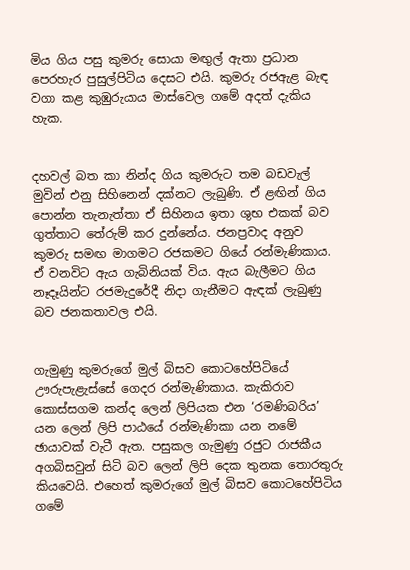මිය ගිය පසු කුමරු සොයා මඟුල් ඇතා ප්‍රධාන පෙරහැර පුසුල්පිටිය දෙසට එයි. කුමරු රජඇළ බැඳ වගා කළ කුඹුරුයාය මාස්වෙල ගමේ අදත් දැකිය හැක.


දහවල් බත කා නින්ද ගිය කුමරුට තම බඩවැල් මුවින් එනු සිහිනෙන් දක්නට ලැබුණි. ඒ ළඟින් ගිය පොන්න තැනැත්තා ඒ සිහිනය ඉතා ශුභ එකක් බව ගුත්තාට තේරුම් කර දුන්නේය. ජනප්‍රවාද අනුව කුමරු සමඟ මාගමට රජකමට ගියේ රන්මැණිකාය. ඒ වනවිට ඇය ගැබිනියක් විය. ඇය බැලීමට ගිය නෑදෑයින්ට රජමැදුරේදී නිදා ගැනීමට ඇඳක් ලැබුණු බව ජනකතාවල එයි.


ගැමුණු කුමරුගේ මුල් බිසව කොටහේපිටියේ ඌරුපැළැස්සේ ගෙදර රන්මැණිකාය. කැකිරාව කොස්සගම කන්ද ලෙන් ලිපියක එන ‘රමණිබරිය’ යන ලෙන් ලිපි පාඨයේ රන්මැණිකා යන නමේ ඡායාවක් වැටී ඇත. පසුකල ගැමුණු රජුට රාජකීය අගබිසවුන් සිටි බව ලෙන් ලිපි දෙක තුනක තොරතුරු කියවෙයි. එහෙත් කුමරුගේ මුල් බිසව කොටහේපිටිය ගමේ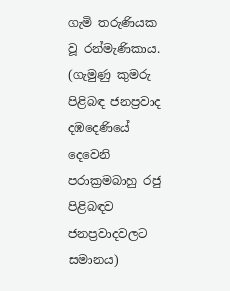ගැමි තරුණියක වූ රන්මැණිකාය. (ගැමුණු කුමරු පිළිබඳ ජනප්‍රවාද දඹදෙණියේ දෙවෙනි පරාක්‍රමබාහු රජු පිළිබඳව ජනප්‍රවාදවලට සමානය)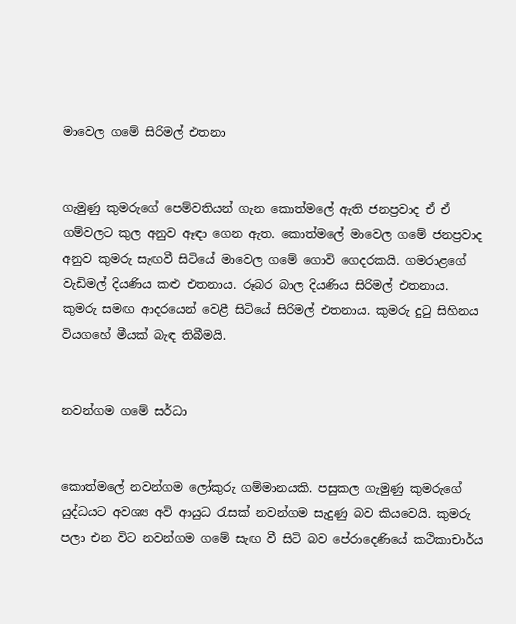මාවෙල ගමේ සිරිමල් එතනා


ගැමුණු කුමරුගේ පෙම්වතියන් ගැන කොත්මලේ ඇති ජනප්‍රවාද ඒ ඒ ගම්වලට කුල අනුව ඈඳා ගෙන ඇත. කොත්මලේ මාවෙල ගමේ ජනප්‍රවාද අනුව කුමරු සැඟවී සිටියේ මාවෙල ගමේ ගොවි ගෙදරකයි. ගමරාළගේ වැඩිමල් දියණිය කළු එතනාය. රූබර බාල දියණිය සිරිමල් එතනාය. කුමරු සමඟ ආදරයෙන් වෙළී සිටියේ සිරිමල් එතනාය. කුමරු දුටු සිහිනය වියගහේ මීයක් බැඳ තිබීමයි.


නවන්ගම ගමේ සර්ධා


කොත්මලේ නවන්ගම ලෝකුරු ගම්මානයකි. පසුකල ගැමුණු කුමරුගේ යුද්ධයට අවශ්‍ය අවි ආයුධ රැසක් නවන්ගම සැදුණු බව කියවෙයි. කුමරු පලා එන විට නවන්ගම ගමේ සැඟ වී සිටි බව පේරාදෙණියේ කථිකාචාර්ය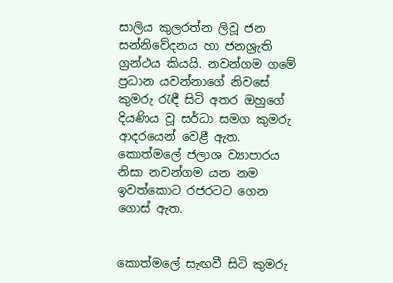සාලිය කුලරත්න ලිවූ ජන සන්නිවේදනය හා ජනශ්‍රැති ග්‍රන්ථය කියයි. නවන්ගම ගමේ ප්‍රධාන යවන්නාගේ නිවසේ කුමරු රැඳී සිටි අතර ඔහුගේ දියණිය වූ සර්ධා සමග කුමරු ආදරයෙන් වෙළී ඇත. කොත්මලේ ජලාශ ව්‍යාපාරය නිසා නවන්ගම යන නම ඉවත්කොට රජරටට ගෙන ගොස් ඇත.


කොත්මලේ සැඟවී සිටි කුමරු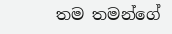තම තමන්ගේ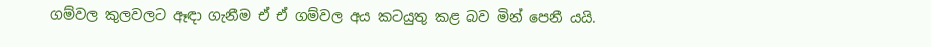ගම්වල කුලවලට ඈඳා ගැනීම ඒ ඒ ගම්වල අය කටයුතු කළ බව මින් පෙනී යයි.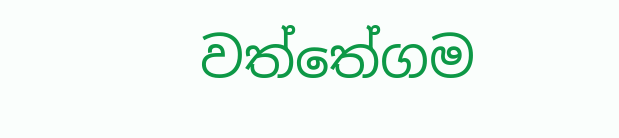වත්තේගම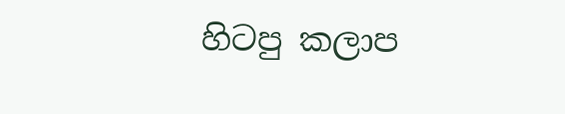හිටපු කලාප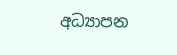අධ්‍යාපන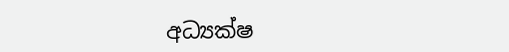අධ්‍යක්ෂ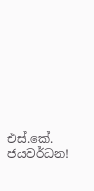එස්.කේ. ජයවර්ධන!